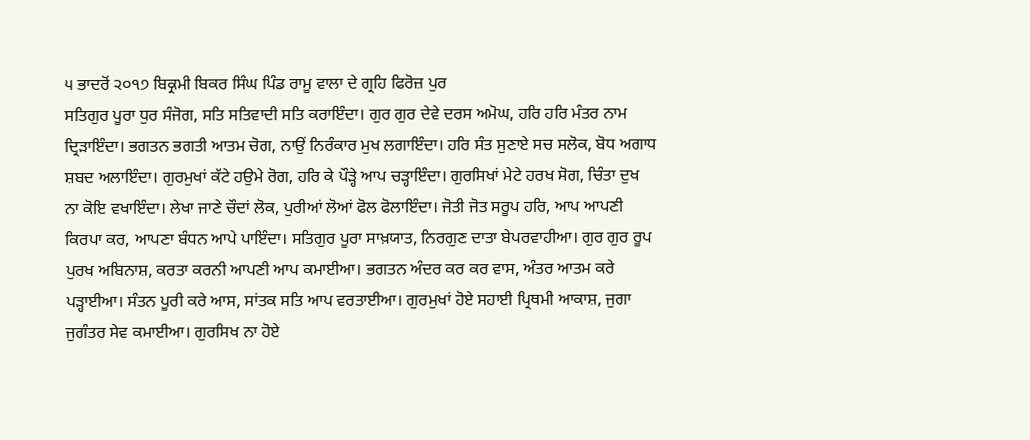੫ ਭਾਦਰੋਂ ੨੦੧੭ ਬਿਕ੍ਰਮੀ ਬਿਕਰ ਸਿੰਘ ਪਿੰਡ ਰਾਮੂ ਵਾਲਾ ਦੇ ਗ੍ਰਹਿ ਫਿਰੋਜ਼ ਪੁਰ
ਸਤਿਗੁਰ ਪੂਰਾ ਧੁਰ ਸੰਜੋਗ, ਸਤਿ ਸਤਿਵਾਦੀ ਸਤਿ ਕਰਾਇੰਦਾ। ਗੁਰ ਗੁਰ ਦੇਵੇ ਦਰਸ ਅਮੋਘ, ਹਰਿ ਹਰਿ ਮੰਤਰ ਨਾਮ ਦ੍ਰਿੜਾਇੰਦਾ। ਭਗਤਨ ਭਗਤੀ ਆਤਮ ਚੋਗ, ਨਾਉਂ ਨਿਰੰਕਾਰ ਮੁਖ ਲਗਾਇੰਦਾ। ਹਰਿ ਸੰਤ ਸੁਣਾਏ ਸਚ ਸਲੋਕ, ਬੋਧ ਅਗਾਧ ਸ਼ਬਦ ਅਲਾਇੰਦਾ। ਗੁਰਮੁਖਾਂ ਕੱਟੇ ਹਉਮੇ ਰੋਗ, ਹਰਿ ਕੇ ਪੌੜ੍ਹੇ ਆਪ ਚੜ੍ਹਾਇੰਦਾ। ਗੁਰਸਿਖਾਂ ਮੇਟੇ ਹਰਖ ਸੋਗ, ਚਿੰਤਾ ਦੁਖ ਨਾ ਕੋਇ ਵਖਾਇੰਦਾ। ਲੇਖਾ ਜਾਣੇ ਚੌਦਾਂ ਲੋਕ, ਪੁਰੀਆਂ ਲੋਆਂ ਫੋਲ ਫੋਲਾਇੰਦਾ। ਜੋਤੀ ਜੋਤ ਸਰੂਪ ਹਰਿ, ਆਪ ਆਪਣੀ ਕਿਰਪਾ ਕਰ, ਆਪਣਾ ਬੰਧਨ ਆਪੇ ਪਾਇੰਦਾ। ਸਤਿਗੁਰ ਪੂਰਾ ਸਾਖ਼ਯਾਤ, ਨਿਰਗੁਣ ਦਾਤਾ ਬੇਪਰਵਾਹੀਆ। ਗੁਰ ਗੁਰ ਰੂਪ ਪੁਰਖ ਅਬਿਨਾਸ਼, ਕਰਤਾ ਕਰਨੀ ਆਪਣੀ ਆਪ ਕਮਾਈਆ। ਭਗਤਨ ਅੰਦਰ ਕਰ ਕਰ ਵਾਸ, ਅੰਤਰ ਆਤਮ ਕਰੇ ਪੜ੍ਹਾਈਆ। ਸੰਤਨ ਪੂਰੀ ਕਰੇ ਆਸ, ਸਾਂਤਕ ਸਤਿ ਆਪ ਵਰਤਾਈਆ। ਗੁਰਮੁਖਾਂ ਹੋਏ ਸਹਾਈ ਪ੍ਰਿਥਮੀ ਆਕਾਸ਼, ਜੁਗਾ ਜੁਗੰਤਰ ਸੇਵ ਕਮਾਈਆ। ਗੁਰਸਿਖ ਨਾ ਹੋਏ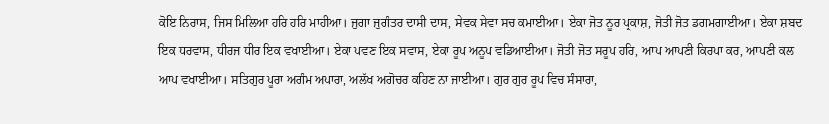ਕੋਇ ਨਿਰਾਸ, ਜਿਸ ਮਿਲਿਆ ਹਰਿ ਹਰਿ ਮਾਹੀਆ। ਜੁਗਾ ਜੁਗੰਤਰ ਦਾਸੀ ਦਾਸ, ਸੇਵਕ ਸੇਵਾ ਸਚ ਕਮਾਈਆ। ਏਕਾ ਜੋਤ ਨੂਰ ਪ੍ਰਕਾਸ਼, ਜੋਤੀ ਜੋਤ ਡਗਮਗਾਈਆ। ਏਕਾ ਸ਼ਬਦ ਇਕ ਧਰਵਾਸ, ਧੀਰਜ ਧੀਰ ਇਕ ਵਖਾਈਆ। ਏਕਾ ਪਵਣ ਇਕ ਸਵਾਸ, ਏਕਾ ਰੂਪ ਅਨੂਪ ਵਡਿਆਈਆ। ਜੋਤੀ ਜੋਤ ਸਰੂਪ ਹਰਿ, ਆਪ ਆਪਣੀ ਕਿਰਪਾ ਕਰ, ਆਪਣੀ ਕਲ ਆਪ ਵਖਾਈਆ। ਸਤਿਗੁਰ ਪੂਰਾ ਅਗੰਮ ਅਪਾਰਾ, ਅਲੱਖ ਅਗੋਚਰ ਕਹਿਣ ਨਾ ਜਾਈਆ। ਗੁਰ ਗੁਰ ਰੂਪ ਵਿਚ ਸੰਸਾਰਾ,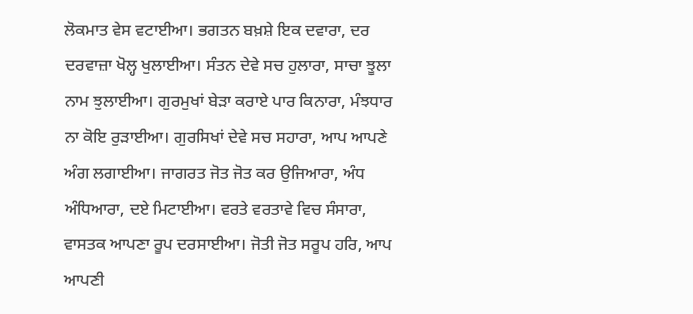ਲੋਕਮਾਤ ਵੇਸ ਵਟਾਈਆ। ਭਗਤਨ ਬਖ਼ਸ਼ੇ ਇਕ ਦਵਾਰਾ, ਦਰ ਦਰਵਾਜ਼ਾ ਖੋਲ੍ਹ ਖੁਲਾਈਆ। ਸੰਤਨ ਦੇਵੇ ਸਚ ਹੁਲਾਰਾ, ਸਾਚਾ ਝੂਲਾ ਨਾਮ ਝੁਲਾਈਆ। ਗੁਰਮੁਖਾਂ ਬੇੜਾ ਕਰਾਏ ਪਾਰ ਕਿਨਾਰਾ, ਮੰਝਧਾਰ ਨਾ ਕੋਇ ਰੁੜਾਈਆ। ਗੁਰਸਿਖਾਂ ਦੇਵੇ ਸਚ ਸਹਾਰਾ, ਆਪ ਆਪਣੇ ਅੰਗ ਲਗਾਈਆ। ਜਾਗਰਤ ਜੋਤ ਜੋਤ ਕਰ ਉਜਿਆਰਾ, ਅੰਧ ਅੰਧਿਆਰਾ, ਦਏ ਮਿਟਾਈਆ। ਵਰਤੇ ਵਰਤਾਵੇ ਵਿਚ ਸੰਸਾਰਾ, ਵਾਸਤਕ ਆਪਣਾ ਰੂਪ ਦਰਸਾਈਆ। ਜੋਤੀ ਜੋਤ ਸਰੂਪ ਹਰਿ, ਆਪ ਆਪਣੀ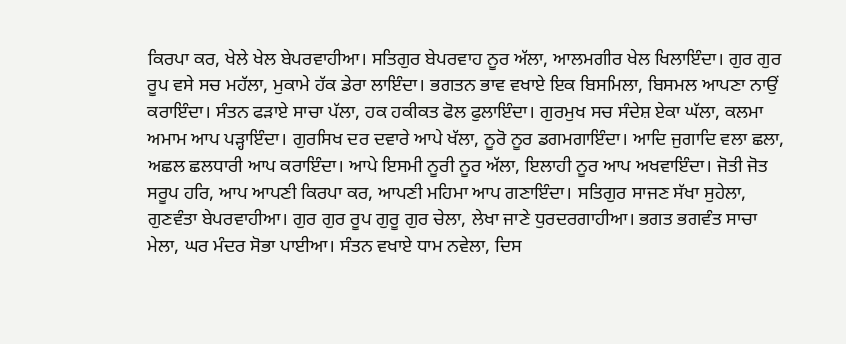ਕਿਰਪਾ ਕਰ, ਖੇਲੇ ਖੇਲ ਬੇਪਰਵਾਹੀਆ। ਸਤਿਗੁਰ ਬੇਪਰਵਾਹ ਨੂਰ ਅੱਲਾ, ਆਲਮਗੀਰ ਖੇਲ ਖਿਲਾਇੰਦਾ। ਗੁਰ ਗੁਰ ਰੂਪ ਵਸੇ ਸਚ ਮਹੱਲਾ, ਮੁਕਾਮੇ ਹੱਕ ਡੇਰਾ ਲਾਇੰਦਾ। ਭਗਤਨ ਭਾਵ ਵਖਾਏ ਇਕ ਬਿਸਮਿਲਾ, ਬਿਸਮਲ ਆਪਣਾ ਨਾਉਂ ਕਰਾਇੰਦਾ। ਸੰਤਨ ਫੜਾਏ ਸਾਚਾ ਪੱਲਾ, ਹਕ ਹਕੀਕਤ ਫੋਲ ਫੁਲਾਇੰਦਾ। ਗੁਰਮੁਖ ਸਚ ਸੰਦੇਸ਼ ਏਕਾ ਘੱਲਾ, ਕਲਮਾ ਅਮਾਮ ਆਪ ਪੜ੍ਹਾਇੰਦਾ। ਗੁਰਸਿਖ ਦਰ ਦਵਾਰੇ ਆਪੇ ਖੱਲਾ, ਨੂਰੋ ਨੂਰ ਡਗਮਗਾਇੰਦਾ। ਆਦਿ ਜੁਗਾਦਿ ਵਲਾ ਛਲਾ, ਅਛਲ ਛਲਧਾਰੀ ਆਪ ਕਰਾਇੰਦਾ। ਆਪੇ ਇਸਮੀ ਨੂਰੀ ਨੂਰ ਅੱਲਾ, ਇਲਾਹੀ ਨੂਰ ਆਪ ਅਖਵਾਇੰਦਾ। ਜੋਤੀ ਜੋਤ ਸਰੂਪ ਹਰਿ, ਆਪ ਆਪਣੀ ਕਿਰਪਾ ਕਰ, ਆਪਣੀ ਮਹਿਮਾ ਆਪ ਗਣਾਇੰਦਾ। ਸਤਿਗੁਰ ਸਾਜਣ ਸੱਖਾ ਸੁਹੇਲਾ, ਗੁਣਵੰਤਾ ਬੇਪਰਵਾਹੀਆ। ਗੁਰ ਗੁਰ ਰੂਪ ਗੁਰੂ ਗੁਰ ਚੇਲਾ, ਲੇਖਾ ਜਾਣੇ ਧੁਰਦਰਗਾਹੀਆ। ਭਗਤ ਭਗਵੰਤ ਸਾਚਾ ਮੇਲਾ, ਘਰ ਮੰਦਰ ਸੋਭਾ ਪਾਈਆ। ਸੰਤਨ ਵਖਾਏ ਧਾਮ ਨਵੇਲਾ, ਦਿਸ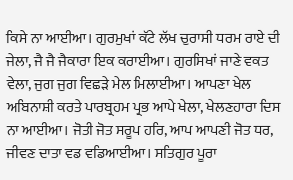ਕਿਸੇ ਨਾ ਆਈਆ। ਗੁਰਮੁਖਾਂ ਕੱਟੇ ਲੱਖ ਚੁਰਾਸੀ ਧਰਮ ਰਾਏ ਦੀ ਜੇਲਾ, ਜੈ ਜੈ ਜੈਕਾਰਾ ਇਕ ਕਰਾਈਆ। ਗੁਰਸਿਖਾਂ ਜਾਣੇ ਵਕਤ ਵੇਲਾ, ਜੁਗ ਜੁਗ ਵਿਛੜੇ ਮੇਲ ਮਿਲਾਈਆ। ਆਪਣਾ ਖੇਲ ਅਬਿਨਾਸ਼ੀ ਕਰਤੇ ਪਾਰਬ੍ਰਹਮ ਪ੍ਰਭ ਆਪੇ ਖੇਲਾ, ਖੇਲਣਹਾਰਾ ਦਿਸ ਨਾ ਆਈਆ। ਜੋਤੀ ਜੋਤ ਸਰੂਪ ਹਰਿ, ਆਪ ਆਪਣੀ ਜੋਤ ਧਰ, ਜੀਵਣ ਦਾਤਾ ਵਡ ਵਡਿਆਈਆ। ਸਤਿਗੁਰ ਪੂਰਾ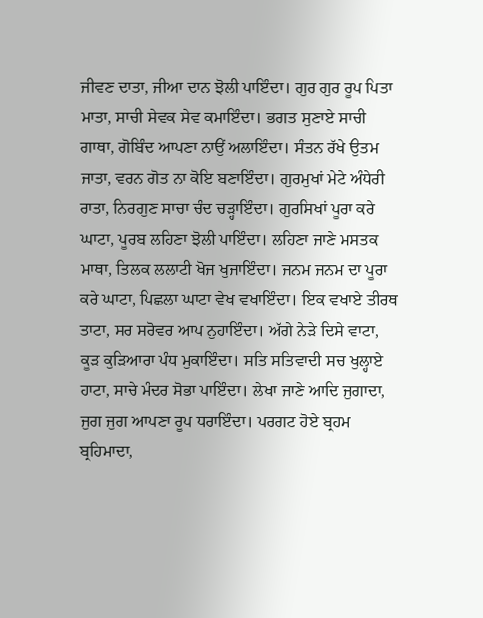ਜੀਵਣ ਦਾਤਾ, ਜੀਆ ਦਾਨ ਝੋਲੀ ਪਾਇੰਦਾ। ਗੁਰ ਗੁਰ ਰੂਪ ਪਿਤਾ ਮਾਤਾ, ਸਾਚੀ ਸੇਵਕ ਸੇਵ ਕਮਾਇੰਦਾ। ਭਗਤ ਸੁਣਾਏ ਸਾਚੀ ਗਾਥਾ, ਗੋਬਿੰਦ ਆਪਣਾ ਨਾਉਂ ਅਲਾਇੰਦਾ। ਸੰਤਨ ਰੱਖੇ ਉਤਮ ਜਾਤਾ, ਵਰਨ ਗੋਤ ਨਾ ਕੋਇ ਬਣਾਇੰਦਾ। ਗੁਰਮੁਖਾਂ ਮੇਟੇ ਅੰਧੇਰੀ ਰਾਤਾ, ਨਿਰਗੁਣ ਸਾਚਾ ਚੰਦ ਚੜ੍ਹਾਇੰਦਾ। ਗੁਰਸਿਖਾਂ ਪੂਰਾ ਕਰੇ ਘਾਟਾ, ਪੂਰਬ ਲਹਿਣਾ ਝੋਲੀ ਪਾਇੰਦਾ। ਲਹਿਣਾ ਜਾਣੇ ਮਸਤਕ ਮਾਥਾ, ਤਿਲਕ ਲਲਾਟੀ ਖੋਜ ਖੁਜਾਇੰਦਾ। ਜਨਮ ਜਨਮ ਦਾ ਪੂਰਾ ਕਰੇ ਘਾਟਾ, ਪਿਛਲਾ ਘਾਟਾ ਵੇਖ ਵਖਾਇੰਦਾ। ਇਕ ਵਖਾਏ ਤੀਰਥ ਤਾਟਾ, ਸਰ ਸਰੋਵਰ ਆਪ ਨੁਹਾਇੰਦਾ। ਅੱਗੇ ਨੇੜੇ ਦਿਸੇ ਵਾਟਾ, ਕੂੜ ਕੁੜਿਆਰਾ ਪੰਧ ਮੁਕਾਇੰਦਾ। ਸਤਿ ਸਤਿਵਾਦੀ ਸਚ ਖੁਲ੍ਹਾਏ ਹਾਟਾ, ਸਾਚੇ ਮੰਦਰ ਸੋਭਾ ਪਾਇੰਦਾ। ਲੇਖਾ ਜਾਣੇ ਆਦਿ ਜੁਗਾਦਾ, ਜੁਗ ਜੁਗ ਆਪਣਾ ਰੂਪ ਧਰਾਇੰਦਾ। ਪਰਗਟ ਹੋਏ ਬ੍ਰਹਮ ਬ੍ਰਹਿਮਾਦਾ,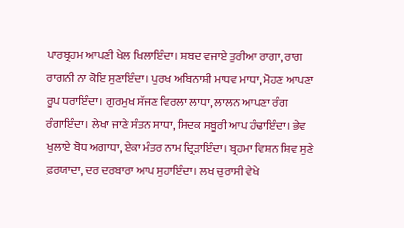ਪਾਰਬ੍ਰਹਮ ਆਪਣੀ ਖੇਲ ਖਿਲਾਇੰਦਾ। ਸ਼ਬਦ ਵਜਾਏ ਤੁਰੀਆ ਰਾਗਾ, ਰਾਗ ਰਾਗਨੀ ਨਾ ਕੋਇ ਸੁਣਾਇੰਦਾ। ਪੁਰਖ ਅਬਿਨਾਸ਼ੀ ਮਾਧਵ ਮਾਧਾ, ਮੋਹਣ ਆਪਣਾ ਰੂਪ ਧਰਾਇੰਦਾ। ਗੁਰਮੁਖ ਸੱਜਣ ਵਿਰਲਾ ਲਾਧਾ, ਲਾਲਨ ਆਪਣਾ ਰੰਗ ਰੰਗਾਇੰਦਾ। ਲੇਖਾ ਜਾਣੇ ਸੰਤਨ ਸਾਧਾ, ਸਿਦਕ ਸਬੂਰੀ ਆਪ ਹੰਢਾਇੰਦਾ। ਭੇਵ ਖੁਲਾਏ ਬੋਧ ਅਗਾਧਾ, ਏਕਾ ਮੰਤਰ ਨਾਮ ਦ੍ਰਿੜਾਇੰਦਾ। ਬ੍ਰਹਮਾ ਵਿਸ਼ਨ ਸ਼ਿਵ ਸੁਣੇ ਫ਼ਰਯਾਦਾ, ਦਰ ਦਰਬਾਰਾ ਆਪ ਸੁਹਾਇੰਦਾ। ਲਖ ਚੁਰਾਸੀ ਵੇਖੇ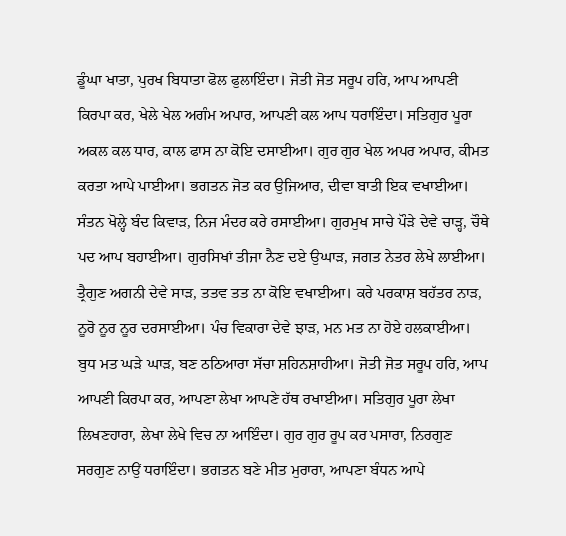ਡੂੰਘਾ ਖਾਤਾ, ਪੁਰਖ ਬਿਧਾਤਾ ਫੋਲ ਫੁਲਾਇੰਦਾ। ਜੋਤੀ ਜੋਤ ਸਰੂਪ ਹਰਿ, ਆਪ ਆਪਣੀ ਕਿਰਪਾ ਕਰ, ਖੇਲੇ ਖੇਲ ਅਗੰਮ ਅਪਾਰ, ਆਪਣੀ ਕਲ ਆਪ ਧਰਾਇੰਦਾ। ਸਤਿਗੁਰ ਪੂਰਾ ਅਕਲ ਕਲ ਧਾਰ, ਕਾਲ ਫਾਸ ਨਾ ਕੋਇ ਦਸਾਈਆ। ਗੁਰ ਗੁਰ ਖੇਲ ਅਪਰ ਅਪਾਰ, ਕੀਮਤ ਕਰਤਾ ਆਪੇ ਪਾਈਆ। ਭਗਤਨ ਜੋਤ ਕਰ ਉਜਿਆਰ, ਦੀਵਾ ਬਾਤੀ ਇਕ ਵਖਾਈਆ। ਸੰਤਨ ਖੋਲ੍ਹੇ ਬੰਦ ਕਿਵਾੜ, ਨਿਜ ਮੰਦਰ ਕਰੇ ਰਸਾਈਆ। ਗੁਰਮੁਖ ਸਾਚੇ ਪੌੜੇ ਦੇਵੇ ਚਾੜ੍ਹ, ਚੌਥੇ ਪਦ ਆਪ ਬਹਾਈਆ। ਗੁਰਸਿਖਾਂ ਤੀਜਾ ਨੈਣ ਦਏ ਉਘਾੜ, ਜਗਤ ਨੇਤਰ ਲੇਖੇ ਲਾਈਆ। ਤ੍ਰੈਗੁਣ ਅਗਨੀ ਦੇਵੇ ਸਾੜ, ਤਤਵ ਤਤ ਨਾ ਕੋਇ ਵਖਾਈਆ। ਕਰੇ ਪਰਕਾਸ਼ ਬਹੱਤਰ ਨਾੜ, ਨੂਰੋ ਨੂਰ ਨੂਰ ਦਰਸਾਈਆ। ਪੰਚ ਵਿਕਾਰਾ ਦੇਵੇ ਝਾੜ, ਮਨ ਮਤ ਨਾ ਹੋਏ ਹਲਕਾਈਆ। ਬੁਧ ਮਤ ਘੜੇ ਘਾੜ, ਬਣ ਠਠਿਆਰਾ ਸੱਚਾ ਸ਼ਹਿਨਸ਼ਾਹੀਆ। ਜੋਤੀ ਜੋਤ ਸਰੂਪ ਹਰਿ, ਆਪ ਆਪਣੀ ਕਿਰਪਾ ਕਰ, ਆਪਣਾ ਲੇਖਾ ਆਪਣੇ ਹੱਥ ਰਖਾਈਆ। ਸਤਿਗੁਰ ਪੂਰਾ ਲੇਖਾ ਲਿਖਣਹਾਰਾ, ਲੇਖਾ ਲੇਖੇ ਵਿਚ ਨਾ ਆਇੰਦਾ। ਗੁਰ ਗੁਰ ਰੂਪ ਕਰ ਪਸਾਰਾ, ਨਿਰਗੁਣ ਸਰਗੁਣ ਨਾਉਂ ਧਰਾਇੰਦਾ। ਭਗਤਨ ਬਣੇ ਮੀਤ ਮੁਰਾਰਾ, ਆਪਣਾ ਬੰਧਨ ਆਪੇ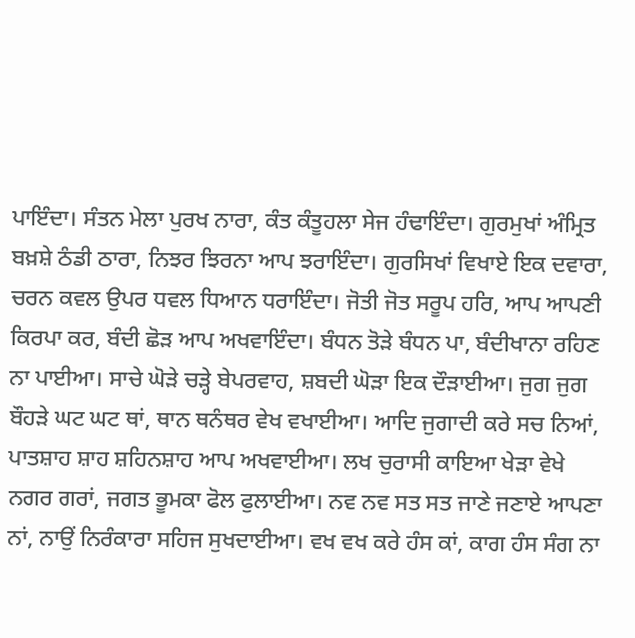ਪਾਇੰਦਾ। ਸੰਤਨ ਮੇਲਾ ਪੁਰਖ ਨਾਰਾ, ਕੰਤ ਕੰਤੂਹਲਾ ਸੇਜ ਹੰਢਾਇੰਦਾ। ਗੁਰਮੁਖਾਂ ਅੰਮ੍ਰਿਤ ਬਖ਼ਸ਼ੇ ਠੰਡੀ ਠਾਰਾ, ਨਿਝਰ ਝਿਰਨਾ ਆਪ ਝਰਾਇੰਦਾ। ਗੁਰਸਿਖਾਂ ਵਿਖਾਏ ਇਕ ਦਵਾਰਾ, ਚਰਨ ਕਵਲ ਉਪਰ ਧਵਲ ਧਿਆਨ ਧਰਾਇੰਦਾ। ਜੋਤੀ ਜੋਤ ਸਰੂਪ ਹਰਿ, ਆਪ ਆਪਣੀ ਕਿਰਪਾ ਕਰ, ਬੰਦੀ ਛੋੜ ਆਪ ਅਖਵਾਇੰਦਾ। ਬੰਧਨ ਤੋੜੇ ਬੰਧਨ ਪਾ, ਬੰਦੀਖਾਨਾ ਰਹਿਣ ਨਾ ਪਾਈਆ। ਸਾਚੇ ਘੋੜੇ ਚੜ੍ਹੇ ਬੇਪਰਵਾਹ, ਸ਼ਬਦੀ ਘੋੜਾ ਇਕ ਦੌੜਾਈਆ। ਜੁਗ ਜੁਗ ਬੌਹੜੇ ਘਟ ਘਟ ਥਾਂ, ਥਾਨ ਥਨੰਥਰ ਵੇਖ ਵਖਾਈਆ। ਆਦਿ ਜੁਗਾਦੀ ਕਰੇ ਸਚ ਨਿਆਂ, ਪਾਤਸ਼ਾਹ ਸ਼ਾਹ ਸ਼ਹਿਨਸ਼ਾਹ ਆਪ ਅਖਵਾਈਆ। ਲਖ ਚੁਰਾਸੀ ਕਾਇਆ ਖੇੜਾ ਵੇਖੇ ਨਗਰ ਗਰਾਂ, ਜਗਤ ਭੂਮਕਾ ਫੋਲ ਫੁਲਾਈਆ। ਨਵ ਨਵ ਸਤ ਸਤ ਜਾਣੇ ਜਣਾਏ ਆਪਣਾ ਨਾਂ, ਨਾਉਂ ਨਿਰੰਕਾਰਾ ਸਹਿਜ ਸੁਖਦਾਈਆ। ਵਖ ਵਖ ਕਰੇ ਹੰਸ ਕਾਂ, ਕਾਗ ਹੰਸ ਸੰਗ ਨਾ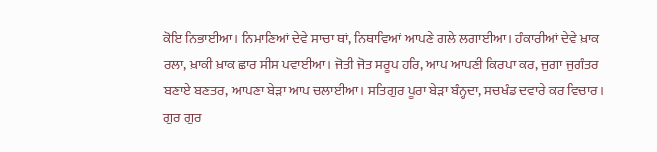ਕੋਇ ਨਿਭਾਈਆ। ਨਿਮਾਣਿਆਂ ਦੇਵੇ ਸਾਚਾ ਥਾਂ, ਨਿਥਾਵਿਆਂ ਆਪਣੇ ਗਲੇ ਲਗਾਈਆ। ਹੰਕਾਰੀਆਂ ਦੇਵੇ ਖ਼ਾਕ ਰਲਾ, ਖ਼ਾਕੀ ਖ਼ਾਕ ਛਾਰ ਸੀਸ ਪਵਾਈਆ। ਜੋਤੀ ਜੋਤ ਸਰੂਪ ਹਰਿ, ਆਪ ਆਪਣੀ ਕਿਰਪਾ ਕਰ, ਜੁਗਾ ਜੁਗੰਤਰ ਬਣਾਏ ਬਣਤਰ, ਆਪਣਾ ਬੇੜਾ ਆਪ ਚਲਾਈਆ। ਸਤਿਗੁਰ ਪੂਰਾ ਬੇੜਾ ਬੰਨ੍ਹਦਾ, ਸਚਖੰਡ ਦਵਾਰੇ ਕਰ ਵਿਚਾਰ। ਗੁਰ ਗੁਰ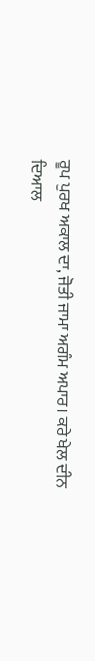ਰੂਪ ਪੁਰਖ ਅਕਾਲ ਦਾ, ਜੋਤੀ ਜਾਮਾ ਅਗੰਮ ਅਪਾਰ। ਕਰੇ ਖੇਲ ਦੀਨ ਦਿਆਲ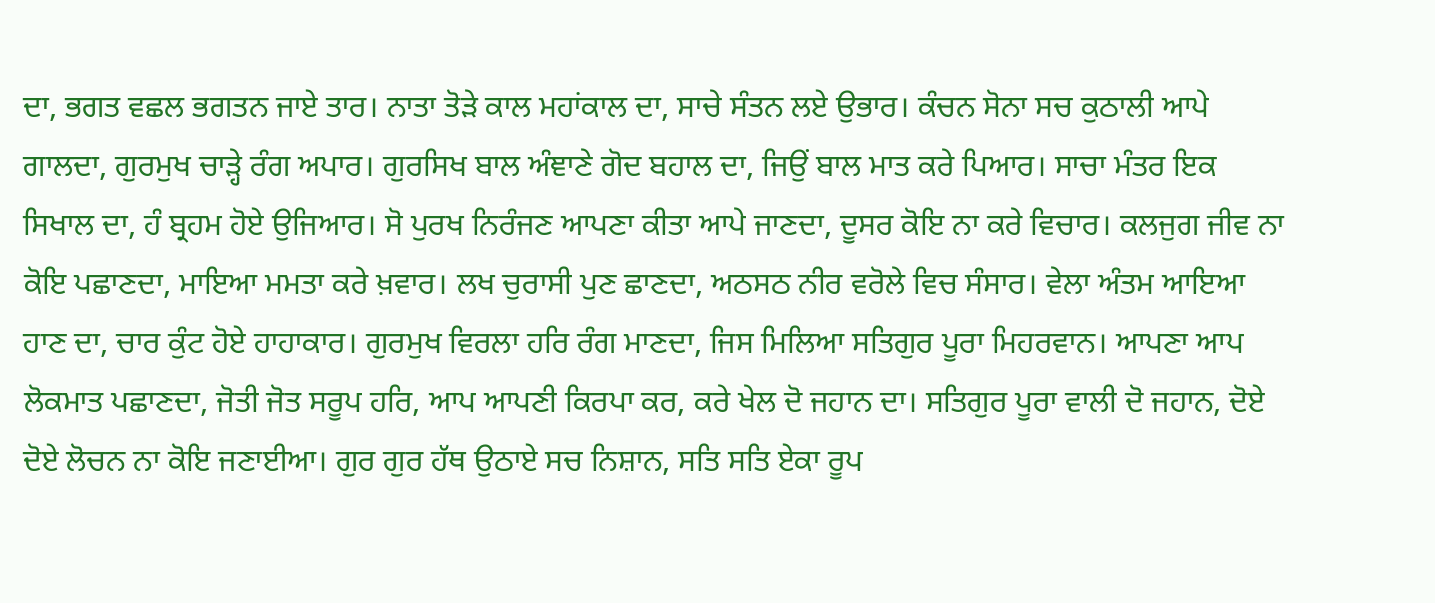ਦਾ, ਭਗਤ ਵਛਲ ਭਗਤਨ ਜਾਏ ਤਾਰ। ਨਾਤਾ ਤੋੜੇ ਕਾਲ ਮਹਾਂਕਾਲ ਦਾ, ਸਾਚੇ ਸੰਤਨ ਲਏ ਉਭਾਰ। ਕੰਚਨ ਸੋਨਾ ਸਚ ਕੁਠਾਲੀ ਆਪੇ ਗਾਲਦਾ, ਗੁਰਮੁਖ ਚਾੜ੍ਹੇ ਰੰਗ ਅਪਾਰ। ਗੁਰਸਿਖ ਬਾਲ ਅੰਞਾਣੇ ਗੋਦ ਬਹਾਲ ਦਾ, ਜਿਉਂ ਬਾਲ ਮਾਤ ਕਰੇ ਪਿਆਰ। ਸਾਚਾ ਮੰਤਰ ਇਕ ਸਿਖਾਲ ਦਾ, ਹੰ ਬ੍ਰਹਮ ਹੋਏ ਉਜਿਆਰ। ਸੋ ਪੁਰਖ ਨਿਰੰਜਣ ਆਪਣਾ ਕੀਤਾ ਆਪੇ ਜਾਣਦਾ, ਦੂਸਰ ਕੋਇ ਨਾ ਕਰੇ ਵਿਚਾਰ। ਕਲਜੁਗ ਜੀਵ ਨਾ ਕੋਇ ਪਛਾਣਦਾ, ਮਾਇਆ ਮਮਤਾ ਕਰੇ ਖ਼ਵਾਰ। ਲਖ ਚੁਰਾਸੀ ਪੁਣ ਛਾਣਦਾ, ਅਠਸਠ ਨੀਰ ਵਰੋਲੇ ਵਿਚ ਸੰਸਾਰ। ਵੇਲਾ ਅੰਤਮ ਆਇਆ ਹਾਣ ਦਾ, ਚਾਰ ਕੁੰਟ ਹੋਏ ਹਾਹਾਕਾਰ। ਗੁਰਮੁਖ ਵਿਰਲਾ ਹਰਿ ਰੰਗ ਮਾਣਦਾ, ਜਿਸ ਮਿਲਿਆ ਸਤਿਗੁਰ ਪੂਰਾ ਮਿਹਰਵਾਨ। ਆਪਣਾ ਆਪ ਲੋਕਮਾਤ ਪਛਾਣਦਾ, ਜੋਤੀ ਜੋਤ ਸਰੂਪ ਹਰਿ, ਆਪ ਆਪਣੀ ਕਿਰਪਾ ਕਰ, ਕਰੇ ਖੇਲ ਦੋ ਜਹਾਨ ਦਾ। ਸਤਿਗੁਰ ਪੂਰਾ ਵਾਲੀ ਦੋ ਜਹਾਨ, ਦੋਏ ਦੋਏ ਲੋਚਨ ਨਾ ਕੋਇ ਜਣਾਈਆ। ਗੁਰ ਗੁਰ ਹੱਥ ਉਠਾਏ ਸਚ ਨਿਸ਼ਾਨ, ਸਤਿ ਸਤਿ ਏਕਾ ਰੂਪ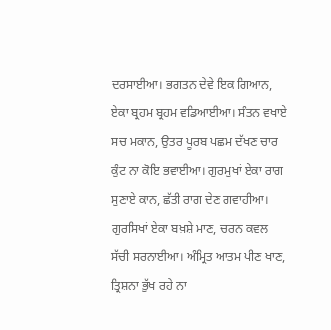ਦਰਸਾਈਆ। ਭਗਤਨ ਦੇਵੇ ਇਕ ਗਿਆਨ, ਏਕਾ ਬ੍ਰਹਮ ਬ੍ਰਹਮ ਵਡਿਆਈਆ। ਸੰਤਨ ਵਖਾਏ ਸਚ ਮਕਾਨ, ਉਤਰ ਪੂਰਬ ਪਛਮ ਦੱਖਣ ਚਾਰ ਕੁੰਟ ਨਾ ਕੋਇ ਭਵਾਈਆ। ਗੁਰਮੁਖਾਂ ਏਕਾ ਰਾਗ ਸੁਣਾਏ ਕਾਨ, ਛੱਤੀ ਰਾਗ ਦੇਣ ਗਵਾਹੀਆ। ਗੁਰਸਿਖਾਂ ਏਕਾ ਬਖ਼ਸ਼ੇ ਮਾਣ, ਚਰਨ ਕਵਲ ਸੱਚੀ ਸਰਨਾਈਆ। ਅੰਮ੍ਰਿਤ ਆਤਮ ਪੀਣ ਖਾਣ, ਤ੍ਰਿਸ਼ਨਾ ਭੁੱਖ ਰਹੇ ਨਾ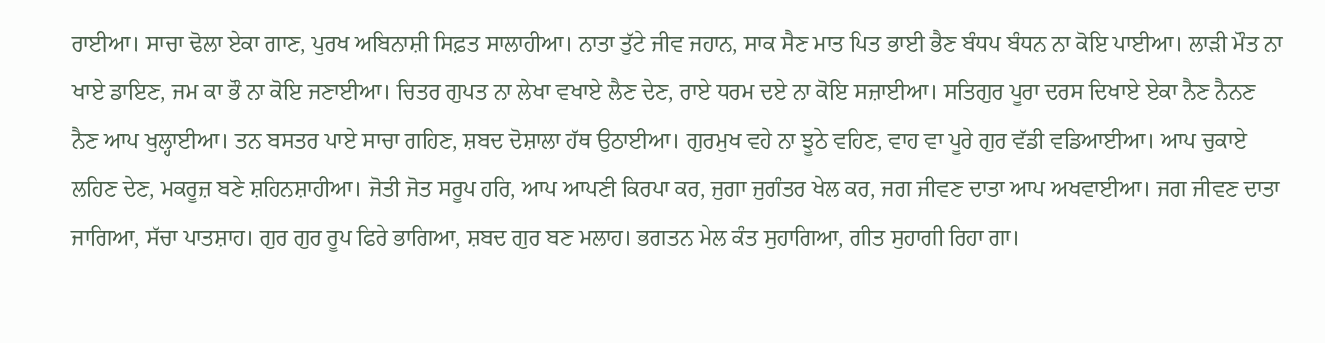ਰਾਈਆ। ਸਾਚਾ ਢੋਲਾ ਏਕਾ ਗਾਣ, ਪੁਰਖ ਅਬਿਨਾਸ਼ੀ ਸਿਫ਼ਤ ਸਾਲਾਹੀਆ। ਨਾਤਾ ਤੁੱਟੇ ਜੀਵ ਜਹਾਨ, ਸਾਕ ਸੈਣ ਮਾਤ ਪਿਤ ਭਾਈ ਭੈਣ ਬੰਧਪ ਬੰਧਨ ਨਾ ਕੋਇ ਪਾਈਆ। ਲਾੜੀ ਮੌਤ ਨਾ ਖਾਏ ਡਾਇਣ, ਜਮ ਕਾ ਭੌ ਨਾ ਕੋਇ ਜਣਾਈਆ। ਚਿਤਰ ਗੁਪਤ ਨਾ ਲੇਖਾ ਵਖਾਏ ਲੈਣ ਦੇਣ, ਰਾਏ ਧਰਮ ਦਏ ਨਾ ਕੋਇ ਸਜ਼ਾਈਆ। ਸਤਿਗੁਰ ਪੂਰਾ ਦਰਸ ਦਿਖਾਏ ਏਕਾ ਨੈਣ ਨੈਨਣ ਨੈਣ ਆਪ ਖੁਲ੍ਹਾਈਆ। ਤਨ ਬਸਤਰ ਪਾਏ ਸਾਚਾ ਗਹਿਣ, ਸ਼ਬਦ ਦੋਸ਼ਾਲਾ ਹੱਥ ਉਠਾਈਆ। ਗੁਰਮੁਖ ਵਹੇ ਨਾ ਝੂਠੇ ਵਹਿਣ, ਵਾਹ ਵਾ ਪੂਰੇ ਗੁਰ ਵੱਡੀ ਵਡਿਆਈਆ। ਆਪ ਚੁਕਾਏ ਲਹਿਣ ਦੇਣ, ਮਕਰੂਜ਼ ਬਣੇ ਸ਼ਹਿਨਸ਼ਾਹੀਆ। ਜੋਤੀ ਜੋਤ ਸਰੂਪ ਹਰਿ, ਆਪ ਆਪਣੀ ਕਿਰਪਾ ਕਰ, ਜੁਗਾ ਜੁਗੰਤਰ ਖੇਲ ਕਰ, ਜਗ ਜੀਵਣ ਦਾਤਾ ਆਪ ਅਖਵਾਈਆ। ਜਗ ਜੀਵਣ ਦਾਤਾ ਜਾਗਿਆ, ਸੱਚਾ ਪਾਤਸ਼ਾਹ। ਗੁਰ ਗੁਰ ਰੂਪ ਫਿਰੇ ਭਾਗਿਆ, ਸ਼ਬਦ ਗੁਰ ਬਣ ਮਲਾਹ। ਭਗਤਨ ਮੇਲ ਕੰਤ ਸੁਹਾਗਿਆ, ਗੀਤ ਸੁਹਾਗੀ ਰਿਹਾ ਗਾ।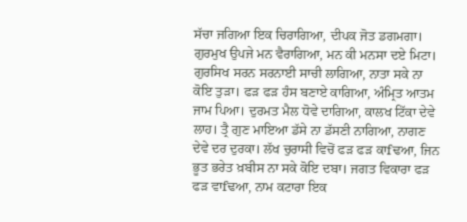ਸੱਚਾ ਜਗਿਆ ਇਕ ਚਿਰਾਗਿਆ, ਦੀਪਕ ਜੋਤ ਡਗਮਗਾ। ਗੁਰਮੁਖ ਉਪਜੇ ਮਨ ਵੈਰਾਗਿਆ, ਮਨ ਕੀ ਮਨਸਾ ਦਏ ਮਿਟਾ। ਗੁਰਸਿਖ ਸਰਨ ਸਰਨਾਈ ਸਾਚੀ ਲਾਗਿਆ, ਨਾਤਾ ਸਕੇ ਨਾ ਕੋਇ ਤੁੜਾ। ਫੜ ਫੜ ਹੰਸ ਬਣਾਏ ਕਾਗਿਆ, ਅੰਮ੍ਰਿਤ ਆਤਮ ਜਾਮ ਪਿਆ। ਦੁਰਮਤ ਮੈਲ ਧੋਵੇ ਦਾਗਿਆ, ਕਾਲਖ ਟਿੱਕਾ ਦੇਵੇ ਲਾਹ। ਤ੍ਰੈ ਗੁਣ ਮਾਇਆ ਡੱਸੇ ਨਾ ਡੱਸਣੀ ਨਾਗਿਆ, ਨਾਗਣ ਦੇਵੇ ਦਰ ਦੁਰਕਾ। ਲੱਖ ਚੁਰਾਸੀ ਵਿਚੋਂ ਫੜ ਫੜ ਕਾfਢਆ, ਜਿਨ ਭੂਤ ਭਰੇਤ ਖ਼ਬੀਸ ਨਾ ਸਕੇ ਕੋਇ ਦਬਾ। ਜਗਤ ਵਿਕਾਰਾ ਫੜ ਫੜ ਵਾfਢਆ, ਨਾਮ ਕਟਾਰਾ ਇਕ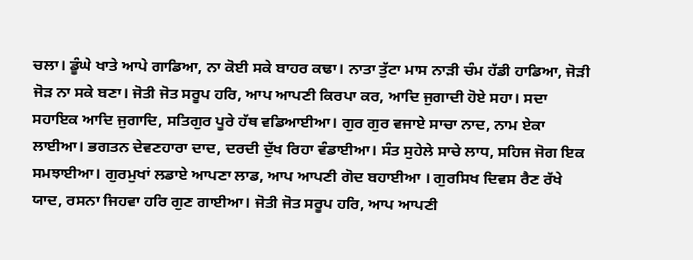ਚਲਾ। ਡੂੰਘੇ ਖਾਤੇ ਆਪੇ ਗਾਡਿਆ, ਨਾ ਕੋਈ ਸਕੇ ਬਾਹਰ ਕਢਾ। ਨਾਤਾ ਤੁੱਟਾ ਮਾਸ ਨਾੜੀ ਚੰਮ ਹੱਡੀ ਹਾਡਿਆ, ਜੋੜੀ ਜੋੜ ਨਾ ਸਕੇ ਬਣਾ। ਜੋਤੀ ਜੋਤ ਸਰੂਪ ਹਰਿ, ਆਪ ਆਪਣੀ ਕਿਰਪਾ ਕਰ, ਆਦਿ ਜੁਗਾਦੀ ਹੋਏ ਸਹਾ। ਸਦਾ ਸਹਾਇਕ ਆਦਿ ਜੁਗਾਦਿ, ਸਤਿਗੁਰ ਪੂਰੇ ਹੱਥ ਵਡਿਆਈਆ। ਗੁਰ ਗੁਰ ਵਜਾਏ ਸਾਚਾ ਨਾਦ, ਨਾਮ ਏਕਾ ਲਾਈਆ। ਭਗਤਨ ਦੇਵਣਹਾਰਾ ਦਾਦ, ਦਰਦੀ ਦੁੱਖ ਰਿਹਾ ਵੰਡਾਈਆ। ਸੰਤ ਸੁਹੇਲੇ ਸਾਚੇ ਲਾਧ, ਸਹਿਜ ਜੋਗ ਇਕ ਸਮਝਾਈਆ। ਗੁਰਮੁਖਾਂ ਲਡਾਏ ਆਪਣਾ ਲਾਡ, ਆਪ ਆਪਣੀ ਗੋਦ ਬਹਾਈਆ । ਗੁਰਸਿਖ ਦਿਵਸ ਰੈਣ ਰੱਖੇ ਯਾਦ, ਰਸਨਾ ਜਿਹਵਾ ਹਰਿ ਗੁਣ ਗਾਈਆ। ਜੋਤੀ ਜੋਤ ਸਰੂਪ ਹਰਿ, ਆਪ ਆਪਣੀ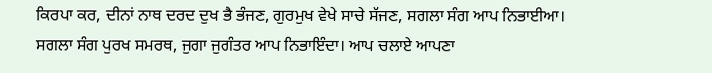ਕਿਰਪਾ ਕਰ, ਦੀਨਾਂ ਨਾਥ ਦਰਦ ਦੁਖ ਭੈ ਭੰਜਣ, ਗੁਰਮੁਖ ਵੇਖੇ ਸਾਚੇ ਸੱਜਣ, ਸਗਲਾ ਸੰਗ ਆਪ ਨਿਭਾਈਆ। ਸਗਲਾ ਸੰਗ ਪੁਰਖ ਸਮਰਥ, ਜੁਗਾ ਜੁਗੰਤਰ ਆਪ ਨਿਭਾਇੰਦਾ। ਆਪ ਚਲਾਏ ਆਪਣਾ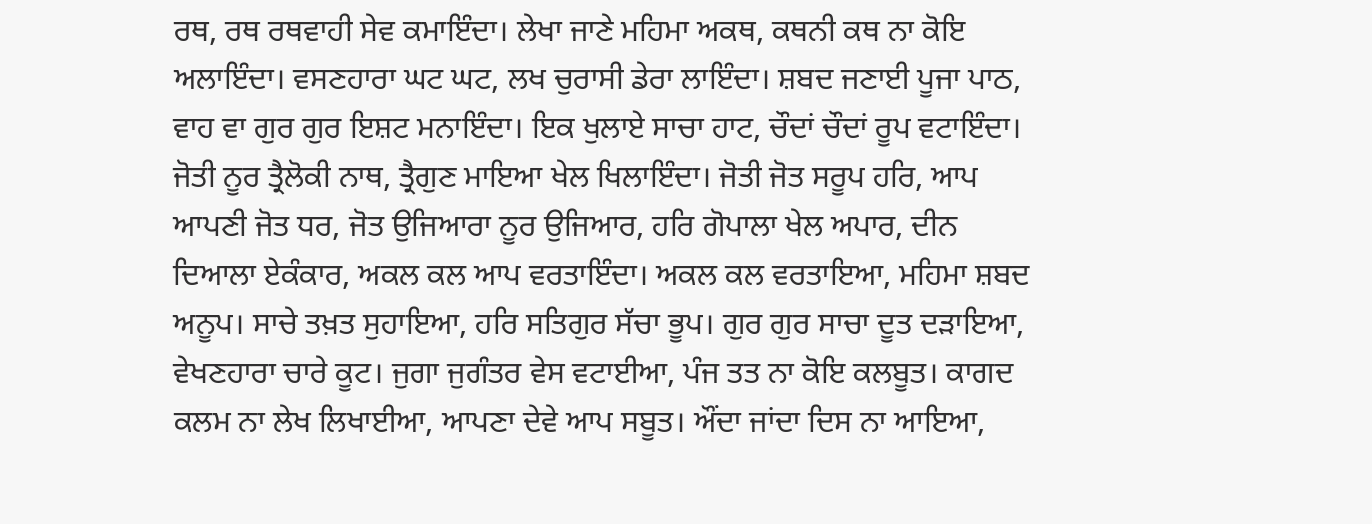ਰਥ, ਰਥ ਰਥਵਾਹੀ ਸੇਵ ਕਮਾਇੰਦਾ। ਲੇਖਾ ਜਾਣੇ ਮਹਿਮਾ ਅਕਥ, ਕਥਨੀ ਕਥ ਨਾ ਕੋਇ ਅਲਾਇੰਦਾ। ਵਸਣਹਾਰਾ ਘਟ ਘਟ, ਲਖ ਚੁਰਾਸੀ ਡੇਰਾ ਲਾਇੰਦਾ। ਸ਼ਬਦ ਜਣਾਈ ਪੂਜਾ ਪਾਠ, ਵਾਹ ਵਾ ਗੁਰ ਗੁਰ ਇਸ਼ਟ ਮਨਾਇੰਦਾ। ਇਕ ਖੁਲਾਏ ਸਾਚਾ ਹਾਟ, ਚੌਦਾਂ ਚੌਦਾਂ ਰੂਪ ਵਟਾਇੰਦਾ। ਜੋਤੀ ਨੂਰ ਤ੍ਰੈਲੋਕੀ ਨਾਥ, ਤ੍ਰੈਗੁਣ ਮਾਇਆ ਖੇਲ ਖਿਲਾਇੰਦਾ। ਜੋਤੀ ਜੋਤ ਸਰੂਪ ਹਰਿ, ਆਪ ਆਪਣੀ ਜੋਤ ਧਰ, ਜੋਤ ਉਜਿਆਰਾ ਨੂਰ ਉਜਿਆਰ, ਹਰਿ ਗੋਪਾਲਾ ਖੇਲ ਅਪਾਰ, ਦੀਨ ਦਿਆਲਾ ਏਕੰਕਾਰ, ਅਕਲ ਕਲ ਆਪ ਵਰਤਾਇੰਦਾ। ਅਕਲ ਕਲ ਵਰਤਾਇਆ, ਮਹਿਮਾ ਸ਼ਬਦ ਅਨੂਪ। ਸਾਚੇ ਤਖ਼ਤ ਸੁਹਾਇਆ, ਹਰਿ ਸਤਿਗੁਰ ਸੱਚਾ ਭੂਪ। ਗੁਰ ਗੁਰ ਸਾਚਾ ਦੂਤ ਦੜਾਇਆ, ਵੇਖਣਹਾਰਾ ਚਾਰੇ ਕੂਟ। ਜੁਗਾ ਜੁਗੰਤਰ ਵੇਸ ਵਟਾਈਆ, ਪੰਜ ਤਤ ਨਾ ਕੋਇ ਕਲਬੂਤ। ਕਾਗਦ ਕਲਮ ਨਾ ਲੇਖ ਲਿਖਾਈਆ, ਆਪਣਾ ਦੇਵੇ ਆਪ ਸਬੂਤ। ਔਂਦਾ ਜਾਂਦਾ ਦਿਸ ਨਾ ਆਇਆ,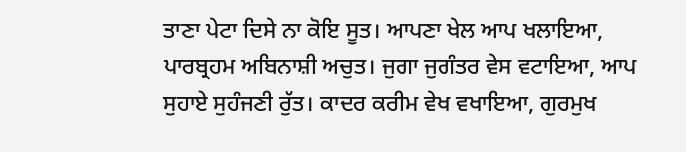ਤਾਣਾ ਪੇਟਾ ਦਿਸੇ ਨਾ ਕੋਇ ਸੂਤ। ਆਪਣਾ ਖੇਲ ਆਪ ਖਲਾਇਆ, ਪਾਰਬ੍ਰਹਮ ਅਬਿਨਾਸ਼ੀ ਅਚੁਤ। ਜੁਗਾ ਜੁਗੰਤਰ ਵੇਸ ਵਟਾਇਆ, ਆਪ ਸੁਹਾਏ ਸੁਹੰਜਣੀ ਰੁੱਤ। ਕਾਦਰ ਕਰੀਮ ਵੇਖ ਵਖਾਇਆ, ਗੁਰਮੁਖ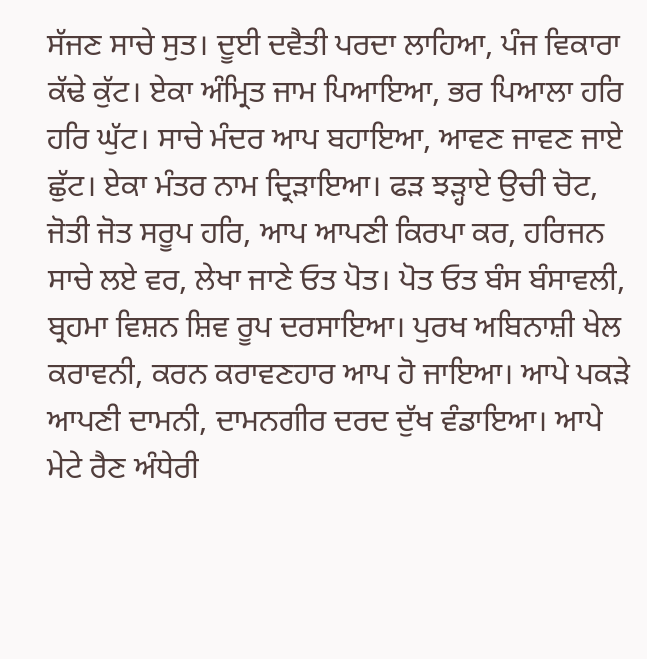ਸੱਜਣ ਸਾਚੇ ਸੁਤ। ਦੂਈ ਦਵੈਤੀ ਪਰਦਾ ਲਾਹਿਆ, ਪੰਜ ਵਿਕਾਰਾ ਕੱਢੇ ਕੁੱਟ। ਏਕਾ ਅੰਮ੍ਰਿਤ ਜਾਮ ਪਿਆਇਆ, ਭਰ ਪਿਆਲਾ ਹਰਿ ਹਰਿ ਘੁੱਟ। ਸਾਚੇ ਮੰਦਰ ਆਪ ਬਹਾਇਆ, ਆਵਣ ਜਾਵਣ ਜਾਏ ਛੁੱਟ। ਏਕਾ ਮੰਤਰ ਨਾਮ ਦ੍ਰਿੜਾਇਆ। ਫੜ ਝੜ੍ਹਾਏ ਉਚੀ ਚੋਟ, ਜੋਤੀ ਜੋਤ ਸਰੂਪ ਹਰਿ, ਆਪ ਆਪਣੀ ਕਿਰਪਾ ਕਰ, ਹਰਿਜਨ ਸਾਚੇ ਲਏ ਵਰ, ਲੇਖਾ ਜਾਣੇ ਓਤ ਪੋਤ। ਪੋਤ ਓਤ ਬੰਸ ਬੰਸਾਵਲੀ, ਬ੍ਰਹਮਾ ਵਿਸ਼ਨ ਸ਼ਿਵ ਰੂਪ ਦਰਸਾਇਆ। ਪੁਰਖ ਅਬਿਨਾਸ਼ੀ ਖੇਲ ਕਰਾਵਨੀ, ਕਰਨ ਕਰਾਵਣਹਾਰ ਆਪ ਹੋ ਜਾਇਆ। ਆਪੇ ਪਕੜੇ ਆਪਣੀ ਦਾਮਨੀ, ਦਾਮਨਗੀਰ ਦਰਦ ਦੁੱਖ ਵੰਡਾਇਆ। ਆਪੇ ਮੇਟੇ ਰੈਣ ਅੰਧੇਰੀ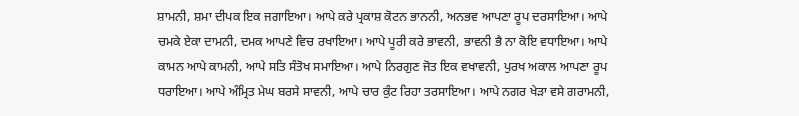ਸ਼ਾਮਨੀ, ਸ਼ਮਾ ਦੀਪਕ ਇਕ ਜਗਾਇਆ। ਆਪੇ ਕਰੇ ਪ੍ਰਕਾਸ਼ ਕੋਟਨ ਭਾਨਨੀ, ਅਨਭਵ ਆਪਣਾ ਰੂਪ ਦਰਸਾਇਆ। ਆਪੇ ਚਮਕੇ ਏਕਾ ਦਾਮਨੀ, ਦਮਕ ਆਪਣੇ ਵਿਚ ਰਖਾਇਆ। ਆਪੇ ਪੂਰੀ ਕਰੇ ਭਾਵਨੀ, ਭਾਵਨੀ ਭੈ ਨਾ ਕੋਇ ਵਧਾਇਆ। ਆਪੇ ਕਾਮਨ ਆਪੇ ਕਾਮਨੀ, ਆਪੇ ਸਤਿ ਸੰਤੋਖ ਸਮਾਇਆ। ਆਪੇ ਨਿਰਗੁਣ ਜੋਤ ਇਕ ਵਖਾਵਨੀ, ਪੁਰਖ ਅਕਾਲ ਆਪਣਾ ਰੂਪ ਧਰਾਇਆ। ਆਪੇ ਅੰਮ੍ਰਿਤ ਮੇਘ ਬਰਸੇ ਸਾਵਨੀ, ਆਪੇ ਚਾਰ ਕੁੰਟ ਰਿਹਾ ਤਰਸਾਇਆ। ਆਪੇ ਨਗਰ ਖੇੜਾ ਵਸੇ ਗਰਾਮਨੀ,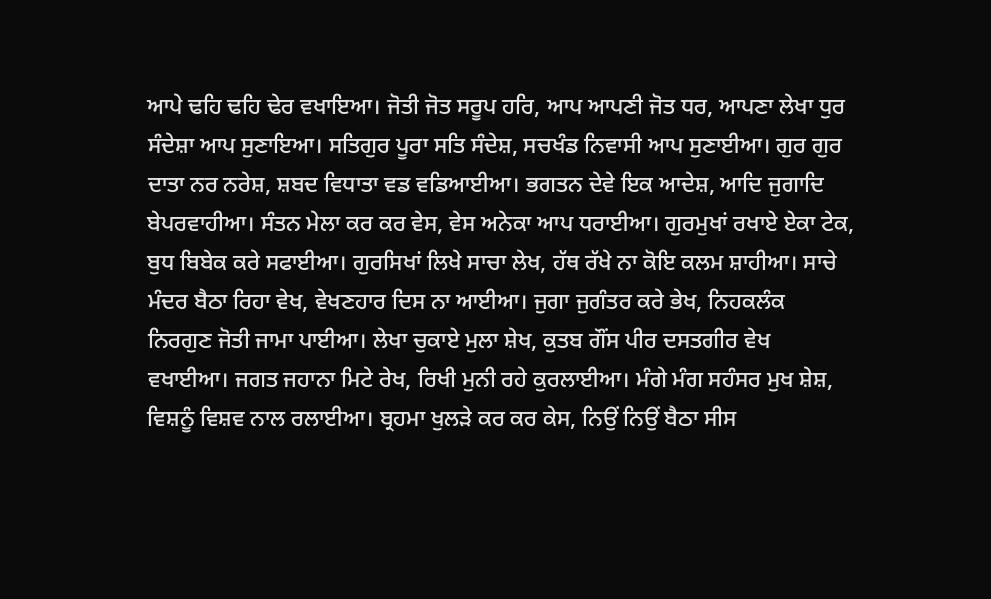ਆਪੇ ਢਹਿ ਢਹਿ ਢੇਰ ਵਖਾਇਆ। ਜੋਤੀ ਜੋਤ ਸਰੂਪ ਹਰਿ, ਆਪ ਆਪਣੀ ਜੋਤ ਧਰ, ਆਪਣਾ ਲੇਖਾ ਧੁਰ ਸੰਦੇਸ਼ਾ ਆਪ ਸੁਣਾਇਆ। ਸਤਿਗੁਰ ਪੂਰਾ ਸਤਿ ਸੰਦੇਸ਼, ਸਚਖੰਡ ਨਿਵਾਸੀ ਆਪ ਸੁਣਾਈਆ। ਗੁਰ ਗੁਰ ਦਾਤਾ ਨਰ ਨਰੇਸ਼, ਸ਼ਬਦ ਵਿਧਾਤਾ ਵਡ ਵਡਿਆਈਆ। ਭਗਤਨ ਦੇਵੇ ਇਕ ਆਦੇਸ਼, ਆਦਿ ਜੁਗਾਦਿ ਬੇਪਰਵਾਹੀਆ। ਸੰਤਨ ਮੇਲਾ ਕਰ ਕਰ ਵੇਸ, ਵੇਸ ਅਨੇਕਾ ਆਪ ਧਰਾਈਆ। ਗੁਰਮੁਖਾਂ ਰਖਾਏ ਏਕਾ ਟੇਕ, ਬੁਧ ਬਿਬੇਕ ਕਰੇ ਸਫਾਈਆ। ਗੁਰਸਿਖਾਂ ਲਿਖੇ ਸਾਚਾ ਲੇਖ, ਹੱਥ ਰੱਖੇ ਨਾ ਕੋਇ ਕਲਮ ਸ਼ਾਹੀਆ। ਸਾਚੇ ਮੰਦਰ ਬੈਠਾ ਰਿਹਾ ਵੇਖ, ਵੇਖਣਹਾਰ ਦਿਸ ਨਾ ਆਈਆ। ਜੁਗਾ ਜੁਗੰਤਰ ਕਰੇ ਭੇਖ, ਨਿਹਕਲੰਕ ਨਿਰਗੁਣ ਜੋਤੀ ਜਾਮਾ ਪਾਈਆ। ਲੇਖਾ ਚੁਕਾਏ ਮੁਲਾ ਸ਼ੇਖ, ਕੁਤਬ ਗੌਂਸ ਪੀਰ ਦਸਤਗੀਰ ਵੇਖ ਵਖਾਈਆ। ਜਗਤ ਜਹਾਨਾ ਮਿਟੇ ਰੇਖ, ਰਿਖੀ ਮੁਨੀ ਰਹੇ ਕੁਰਲਾਈਆ। ਮੰਗੇ ਮੰਗ ਸਹੰਸਰ ਮੁਖ ਸ਼ੇਸ਼, ਵਿਸ਼ਨੂੰ ਵਿਸ਼ਵ ਨਾਲ ਰਲਾਈਆ। ਬ੍ਰਹਮਾ ਖੁਲੜੇ ਕਰ ਕਰ ਕੇਸ, ਨਿਉਂ ਨਿਉਂ ਬੈਠਾ ਸੀਸ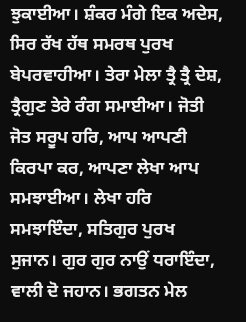ਝੁਕਾਈਆ। ਸ਼ੰਕਰ ਮੰਗੇ ਇਕ ਅਦੇਸ, ਸਿਰ ਰੱਖ ਹੱਥ ਸਮਰਥ ਪੁਰਖ ਬੇਪਰਵਾਹੀਆ। ਤੇਰਾ ਮੇਲਾ ਤ੍ਰੈ ਤ੍ਰੈ ਦੇਸ਼, ਤ੍ਰੈਗੁਣ ਤੇਰੇ ਰੰਗ ਸਮਾਈਆ। ਜੋਤੀ ਜੋਤ ਸਰੂਪ ਹਰਿ, ਆਪ ਆਪਣੀ ਕਿਰਪਾ ਕਰ, ਆਪਣਾ ਲੇਖਾ ਆਪ ਸਮਝਾਈਆ। ਲੇਖਾ ਹਰਿ ਸਮਝਾਇੰਦਾ, ਸਤਿਗੁਰ ਪੁਰਖ ਸੁਜਾਨ। ਗੁਰ ਗੁਰ ਨਾਉਂ ਧਰਾਇੰਦਾ, ਵਾਲੀ ਦੋ ਜਹਾਨ। ਭਗਤਨ ਮੇਲ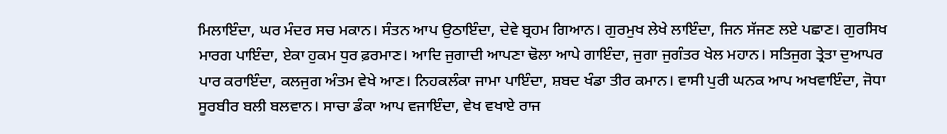ਮਿਲਾਇੰਦਾ, ਘਰ ਮੰਦਰ ਸਚ ਮਕਾਨ। ਸੰਤਨ ਆਪ ਉਠਾਇੰਦਾ, ਦੇਵੇ ਬ੍ਰਹਮ ਗਿਆਨ। ਗੁਰਮੁਖ ਲੇਖੇ ਲਾਇੰਦਾ, ਜਿਨ ਸੱਜਣ ਲਏ ਪਛਾਣ। ਗੁਰਸਿਖ ਮਾਰਗ ਪਾਇੰਦਾ, ਏਕਾ ਹੁਕਮ ਧੁਰ ਫ਼ਰਮਾਣ। ਆਦਿ ਜੁਗਾਦੀ ਆਪਣਾ ਢੋਲਾ ਆਪੇ ਗਾਇੰਦਾ, ਜੁਗਾ ਜੁਗੰਤਰ ਖੇਲ ਮਹਾਨ। ਸਤਿਜੁਗ ਤ੍ਰੇਤਾ ਦੁਆਪਰ ਪਾਰ ਕਰਾਇੰਦਾ, ਕਲਜੁਗ ਅੰਤਮ ਵੇਖੇ ਆਣ। ਨਿਹਕਲੰਕਾ ਜਾਮਾ ਪਾਇੰਦਾ, ਸ਼ਬਦ ਖੰਡਾ ਤੀਰ ਕਮਾਨ। ਵਾਸੀ ਪੁਰੀ ਘਨਕ ਆਪ ਅਖਵਾਇੰਦਾ, ਜੋਧਾ ਸੂਰਬੀਰ ਬਲੀ ਬਲਵਾਨ। ਸਾਚਾ ਡੰਕਾ ਆਪ ਵਜਾਇੰਦਾ, ਵੇਖ ਵਖਾਏ ਰਾਜ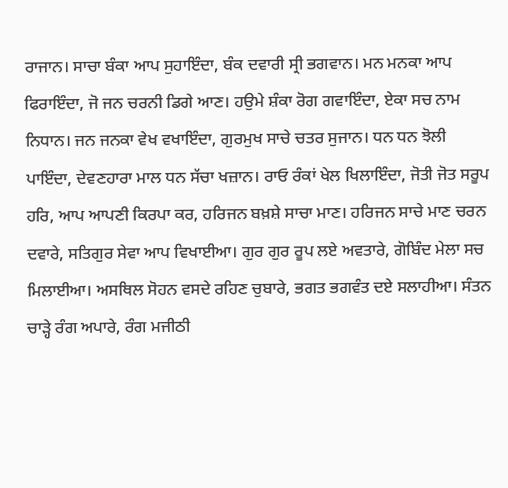ਰਾਜਾਨ। ਸਾਚਾ ਬੰਕਾ ਆਪ ਸੁਹਾਇੰਦਾ, ਬੰਕ ਦਵਾਰੀ ਸ੍ਰੀ ਭਗਵਾਨ। ਮਨ ਮਨਕਾ ਆਪ ਫਿਰਾਇੰਦਾ, ਜੋ ਜਨ ਚਰਨੀ ਡਿਗੇ ਆਣ। ਹਉਮੇ ਸ਼ੰਕਾ ਰੋਗ ਗਵਾਇੰਦਾ, ਏਕਾ ਸਚ ਨਾਮ ਨਿਧਾਨ। ਜਨ ਜਨਕਾ ਵੇਖ ਵਖਾਇੰਦਾ, ਗੁਰਮੁਖ ਸਾਚੇ ਚਤਰ ਸੁਜਾਨ। ਧਨ ਧਨ ਝੋਲੀ ਪਾਇੰਦਾ, ਦੇਵਣਹਾਰਾ ਮਾਲ ਧਨ ਸੱਚਾ ਖਜ਼ਾਨ। ਰਾਓ ਰੰਕਾਂ ਖੇਲ ਖਿਲਾਇੰਦਾ, ਜੋਤੀ ਜੋਤ ਸਰੂਪ ਹਰਿ, ਆਪ ਆਪਣੀ ਕਿਰਪਾ ਕਰ, ਹਰਿਜਨ ਬਖ਼ਸ਼ੇ ਸਾਚਾ ਮਾਣ। ਹਰਿਜਨ ਸਾਚੇ ਮਾਣ ਚਰਨ ਦਵਾਰੇ, ਸਤਿਗੁਰ ਸੇਵਾ ਆਪ ਵਿਖਾਈਆ। ਗੁਰ ਗੁਰ ਰੂਪ ਲਏ ਅਵਤਾਰੇ, ਗੋਬਿੰਦ ਮੇਲਾ ਸਚ ਮਿਲਾਈਆ। ਅਸਥਿਲ ਸੋਹਨ ਵਸਦੇ ਰਹਿਣ ਚੁਬਾਰੇ, ਭਗਤ ਭਗਵੰਤ ਦਏ ਸਲਾਹੀਆ। ਸੰਤਨ ਚਾੜ੍ਹੇ ਰੰਗ ਅਪਾਰੇ, ਰੰਗ ਮਜੀਠੀ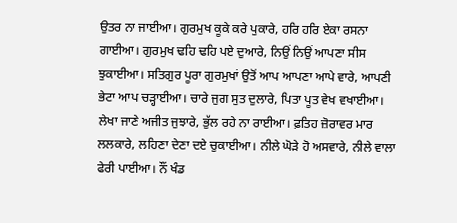ਉਤਰ ਨਾ ਜਾਈਆ। ਗੁਰਮੁਖ ਕੂਕੇ ਕਰੇ ਪੁਕਾਰੇ, ਹਰਿ ਹਰਿ ਏਕਾ ਰਸਨਾ ਗਾਈਆ। ਗੁਰਮੁਖ ਢਹਿ ਢਹਿ ਪਏ ਦੁਆਰੇ, ਨਿਉਂ ਨਿਉਂ ਆਪਣਾ ਸੀਸ ਝੁਕਾਈਆ। ਸਤਿਗੁਰ ਪੂਰਾ ਗੁਰਮੁਖਾਂ ਉਤੋਂ ਆਪ ਆਪਣਾ ਆਪੇ ਵਾਰੇ, ਆਪਣੀ ਭੇਟਾ ਆਪ ਚੜ੍ਹਾਈਆ। ਚਾਰੇ ਜੁਗ ਸੁਤ ਦੁਲਾਰੇ, ਪਿਤਾ ਪੂਤ ਵੇਖ ਵਖਾਈਆ। ਲੇਖਾ ਜਾਣੇ ਅਜੀਤ ਜੁਝਾਰੇ, ਭੁੱਲ ਰਹੇ ਨਾ ਰਾਈਆ। ਫ਼ਤਿਹ ਜ਼ੋਰਾਵਰ ਮਾਰ ਲਲਕਾਰੇ, ਲਹਿਣਾ ਦੇਣਾ ਦਏ ਚੁਕਾਈਆ। ਨੀਲੇ ਘੋੜੇ ਹੋ ਅਸਵਾਰੇ, ਨੀਲੇ ਵਾਲਾ ਫੇਰੀ ਪਾਈਆ। ਨੌਂ ਖੰਡ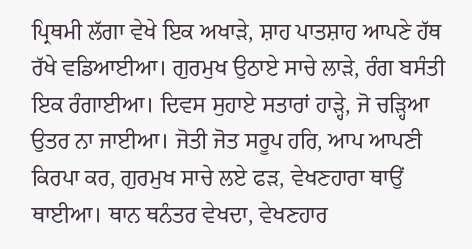ਪ੍ਰਿਥਮੀ ਲੱਗਾ ਵੇਖੇ ਇਕ ਅਖਾੜੇ, ਸ਼ਾਹ ਪਾਤਸ਼ਾਹ ਆਪਣੇ ਹੱਥ ਰੱਖੇ ਵਡਿਆਈਆ। ਗੁਰਮੁਖ ਉਠਾਏ ਸਾਚੇ ਲਾੜੇ, ਰੰਗ ਬਸੰਤੀ ਇਕ ਰੰਗਾਈਆ। ਦਿਵਸ ਸੁਹਾਏ ਸਤਾਰਾਂ ਹਾੜ੍ਹੇ, ਜੋ ਚੜ੍ਹਿਆ ਉਤਰ ਨਾ ਜਾਈਆ। ਜੋਤੀ ਜੋਤ ਸਰੂਪ ਹਰਿ, ਆਪ ਆਪਣੀ ਕਿਰਪਾ ਕਰ, ਗੁਰਮੁਖ ਸਾਚੇ ਲਏ ਫੜ, ਵੇਖਣਹਾਰਾ ਥਾਉਂ ਥਾਈਆ। ਥਾਨ ਥਨੰਤਰ ਵੇਖਦਾ, ਵੇਖਣਹਾਰ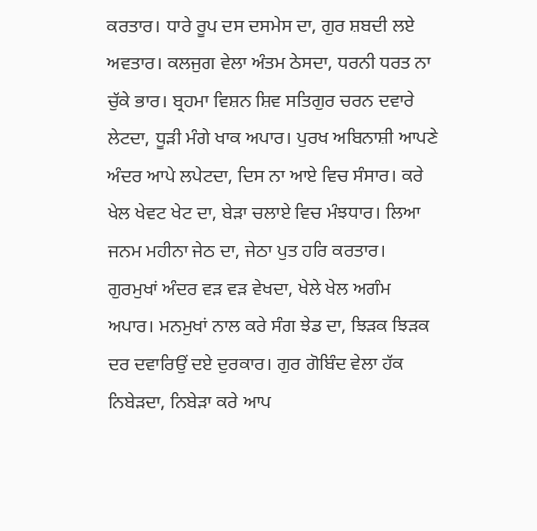ਕਰਤਾਰ। ਧਾਰੇ ਰੂਪ ਦਸ ਦਸਮੇਸ ਦਾ, ਗੁਰ ਸ਼ਬਦੀ ਲਏ ਅਵਤਾਰ। ਕਲਜੁਗ ਵੇਲਾ ਅੰਤਮ ਠੇਸਦਾ, ਧਰਨੀ ਧਰਤ ਨਾ ਚੁੱਕੇ ਭਾਰ। ਬ੍ਰਹਮਾ ਵਿਸ਼ਨ ਸ਼ਿਵ ਸਤਿਗੁਰ ਚਰਨ ਦਵਾਰੇ ਲੇਟਦਾ, ਧੂੜੀ ਮੰਗੇ ਖਾਕ ਅਪਾਰ। ਪੁਰਖ ਅਬਿਨਾਸ਼ੀ ਆਪਣੇ ਅੰਦਰ ਆਪੇ ਲਪੇਟਦਾ, ਦਿਸ ਨਾ ਆਏ ਵਿਚ ਸੰਸਾਰ। ਕਰੇ ਖੇਲ ਖੇਵਟ ਖੇਟ ਦਾ, ਬੇੜਾ ਚਲਾਏ ਵਿਚ ਮੰਝਧਾਰ। ਲਿਆ ਜਨਮ ਮਹੀਨਾ ਜੇਠ ਦਾ, ਜੇਠਾ ਪੁਤ ਹਰਿ ਕਰਤਾਰ। ਗੁਰਮੁਖਾਂ ਅੰਦਰ ਵੜ ਵੜ ਵੇਖਦਾ, ਖੇਲੇ ਖੇਲ ਅਗੰਮ ਅਪਾਰ। ਮਨਮੁਖਾਂ ਨਾਲ ਕਰੇ ਸੰਗ ਝੇਡ ਦਾ, ਝਿੜਕ ਝਿੜਕ ਦਰ ਦਵਾਰਿਉਂ ਦਏ ਦੁਰਕਾਰ। ਗੁਰ ਗੋਬਿੰਦ ਵੇਲਾ ਹੱਕ ਨਿਬੇੜਦਾ, ਨਿਬੇੜਾ ਕਰੇ ਆਪ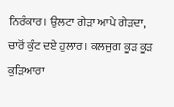ਨਿਰੰਕਾਰ। ਉਲਟਾ ਗੇੜਾ ਆਪੇ ਗੇੜਦਾ, ਚਾਰੋਂ ਕੁੰਟ ਦਏ ਹੁਲਾਰ। ਕਲਜੁਗ ਕੂੜ ਕੂੜ ਕੁੜਿਆਰਾ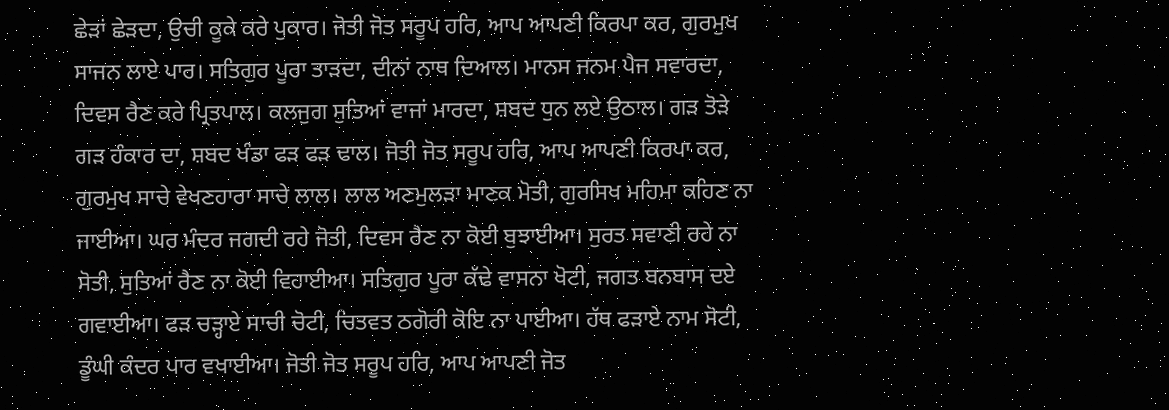ਛੇੜਾਂ ਛੇੜਦਾ, ਉਚੀ ਕੂਕੇ ਕਰੇ ਪੁਕਾਰ। ਜੋਤੀ ਜੋਤ ਸਰੂਪ ਹਰਿ, ਆਪ ਆਪਣੀ ਕਿਰਪਾ ਕਰ, ਗੁਰਮੁਖ ਸਾਜਨ ਲਾਏ ਪਾਰ। ਸਤਿਗੁਰ ਪੂਰਾ ਤਾੜਦਾ, ਦੀਨਾਂ ਨਾਥ ਦਿਆਲ। ਮਾਨਸ ਜਨਮ ਪੈਜ ਸਵਾਰਦਾ, ਦਿਵਸ ਰੈਣ ਕਰੇ ਪ੍ਰਿਤਪਾਲ। ਕਲਜੁਗ ਸੁਤਿਆਂ ਵਾਜਾਂ ਮਾਰਦਾ, ਸ਼ਬਦ ਧੁਨ ਲਏ ਉਠਾਲ। ਗੜ ਤੋੜੇ ਗੜ ਹੰਕਾਰ ਦਾ, ਸ਼ਬਦ ਖੰਡਾ ਫੜ ਫੜ ਢਾਲ। ਜੋਤੀ ਜੋਤ ਸਰੂਪ ਹਰਿ, ਆਪ ਆਪਣੀ ਕਿਰਪਾ ਕਰ, ਗੁਰਮੁਖ ਸਾਚੇ ਵੇਖਣਹਾਰਾ ਸਾਚੇ ਲਾਲ। ਲਾਲ ਅਣਮੁਲੜਾ ਮਾਣਕ ਮੋਤੀ, ਗੁਰਸਿਖ ਮਹਿਮਾ ਕਹਿਣ ਨਾ ਜਾਈਆ। ਘਰ ਮੰਦਰ ਜਗਦੀ ਰਹੇ ਜੋਤੀ, ਦਿਵਸ ਰੈਣ ਨਾ ਕੋਈ ਬੁਝਾਈਆ। ਸੁਰਤ ਸਵਾਣੀ ਰਹੇ ਨਾ ਸੋਤੀ, ਸੁਤਿਆਂ ਰੈਣ ਨਾ ਕੋਈ ਵਿਹਾਈਆ। ਸਤਿਗੁਰ ਪੂਰਾ ਕੱਢੇ ਵਾਸਨਾ ਖੋਟੀ, ਜਗਤ ਬਨਬਾਸ ਦਏ ਗਵਾਈਆ। ਫੜ ਚੜ੍ਹਾਏ ਸਾਚੀ ਚੋਟੀ, ਚਿਤਵਤ ਠਗੋਰੀ ਕੋਇ ਨਾ ਪਾਈਆ। ਹੱਥ ਫੜਾਏ ਨਾਮ ਸੋਟੀ, ਡੂੰਘੀ ਕੰਦਰ ਪਾਰ ਵਖਾਈਆ। ਜੋਤੀ ਜੋਤ ਸਰੂਪ ਹਰਿ, ਆਪ ਆਪਣੀ ਜੋਤ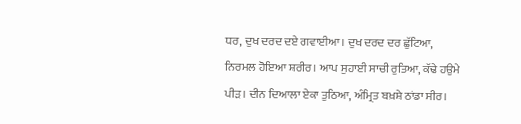ਧਰ, ਦੁਖ ਦਰਦ ਦਏ ਗਵਾਈਆ। ਦੁਖ ਦਰਦ ਦਰ ਛੁੱਟਿਆ, ਨਿਰਮਲ ਹੋਇਆ ਸ਼ਰੀਰ। ਆਪ ਸੁਹਾਈ ਸਾਚੀ ਰੁਤਿਆ, ਕੱਢੇ ਹਉਮੇ ਪੀੜ। ਦੀਨ ਦਿਆਲਾ ਏਕਾ ਤੁਠਿਆ, ਅੰਮ੍ਰਿਤ ਬਖ਼ਸ਼ੇ ਠਾਂਡਾ ਸੀਰ।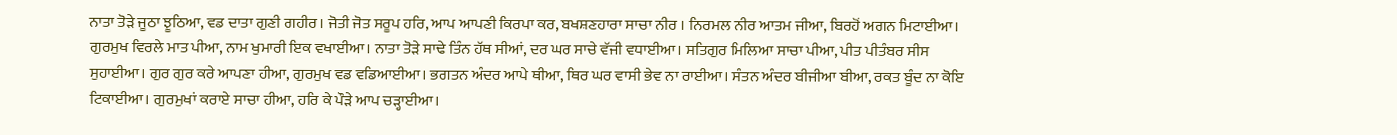ਨਾਤਾ ਤੋੜੇ ਜੂਠਾ ਝੂਠਿਆ, ਵਡ ਦਾਤਾ ਗੁਣੀ ਗਹੀਰ। ਜੋਤੀ ਜੋਤ ਸਰੂਪ ਹਰਿ, ਆਪ ਆਪਣੀ ਕਿਰਪਾ ਕਰ, ਬਖਸ਼ਣਹਾਰਾ ਸਾਚਾ ਨੀਰ । ਨਿਰਮਲ ਨੀਰ ਆਤਮ ਜੀਆ, ਬਿਰਹੋਂ ਅਗਨ ਮਿਟਾਈਆ। ਗੁਰਮੁਖ ਵਿਰਲੇ ਮਾਤ ਪੀਆ, ਨਾਮ ਖੁਮਾਰੀ ਇਕ ਵਖਾਈਆ। ਨਾਤਾ ਤੋੜੇ ਸਾਢੇ ਤਿੰਨ ਹੱਥ ਸੀਆਂ, ਦਰ ਘਰ ਸਾਚੇ ਵੱਜੀ ਵਧਾਈਆ। ਸਤਿਗੁਰ ਮਿਲਿਆ ਸਾਚਾ ਪੀਆ, ਪੀਤ ਪੀਤੰਬਰ ਸੀਸ ਸੁਹਾਈਆ। ਗੁਰ ਗੁਰ ਕਰੇ ਆਪਣਾ ਹੀਆ, ਗੁਰਮੁਖ ਵਡ ਵਡਿਆਈਆ। ਭਗਤਨ ਅੰਦਰ ਆਪੇ ਥੀਆ, ਥਿਰ ਘਰ ਵਾਸੀ ਭੇਵ ਨਾ ਰਾਈਆ। ਸੰਤਨ ਅੰਦਰ ਬੀਜੀਆ ਬੀਆ, ਰਕਤ ਬੂੰਦ ਨਾ ਕੋਇ ਟਿਕਾਈਆ। ਗੁਰਮੁਖਾਂ ਕਰਾਏ ਸਾਚਾ ਹੀਆ, ਹਰਿ ਕੇ ਪੌੜੇ ਆਪ ਚੜ੍ਹਾਈਆ।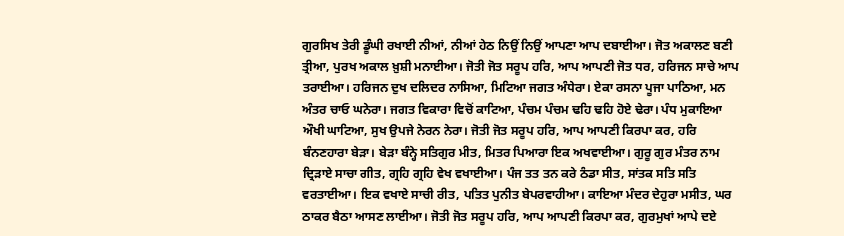ਗੁਰਸਿਖ ਤੇਰੀ ਡੂੰਘੀ ਰਖਾਈ ਨੀਆਂ, ਨੀਆਂ ਹੇਠ ਨਿਉਂ ਨਿਉਂ ਆਪਣਾ ਆਪ ਦਬਾਈਆ। ਜੋਤ ਅਕਾਲਣ ਬਣੀ ਤ੍ਰੀਆ, ਪੁਰਖ ਅਕਾਲ ਖ਼ੁਸ਼ੀ ਮਨਾਈਆ। ਜੋਤੀ ਜੋਤ ਸਰੂਪ ਹਰਿ, ਆਪ ਆਪਣੀ ਜੋਤ ਧਰ, ਹਰਿਜਨ ਸਾਚੇ ਆਪ ਤਰਾਈਆ। ਹਰਿਜਨ ਦੁਖ ਦਲਿਦਰ ਨਾਸਿਆ, ਮਿਟਿਆ ਜਗਤ ਅੰਧੇਰਾ। ਏਕਾ ਰਸਨਾ ਪੂਜਾ ਪਾਠਿਆ, ਮਨ ਅੰਤਰ ਚਾਓ ਘਨੇਰਾ। ਜਗਤ ਵਿਕਾਰਾ ਵਿਚੋਂ ਕਾਟਿਆ, ਪੰਚਮ ਪੰਚਮ ਢਹਿ ਢਹਿ ਹੋਏ ਢੇਰਾ। ਪੰਧ ਮੁਕਾਇਆ ਔਖੀ ਘਾਟਿਆ, ਸੁਖ ਉਪਜੇ ਨੇਰਨ ਨੇਰਾ। ਜੋਤੀ ਜੋਤ ਸਰੂਪ ਹਰਿ, ਆਪ ਆਪਣੀ ਕਿਰਪਾ ਕਰ, ਹਰਿ ਬੰਨਣਹਾਰਾ ਬੇੜਾ। ਬੇੜਾ ਬੰਨ੍ਹੇ ਸਤਿਗੁਰ ਮੀਤ, ਮਿਤਰ ਪਿਆਰਾ ਇਕ ਅਖਵਾਈਆ। ਗੁਰੂ ਗੁਰ ਮੰਤਰ ਨਾਮ ਦ੍ਰਿੜਾਏ ਸਾਚਾ ਗੀਤ, ਗ੍ਰਹਿ ਗ੍ਰਹਿ ਵੇਖ ਵਖਾਈਆ। ਪੰਜ ਤਤ ਤਨ ਕਰੇ ਠੰਡਾ ਸੀਤ, ਸਾਂਤਕ ਸਤਿ ਸਤਿ ਵਰਤਾਈਆ। ਇਕ ਵਖਾਏ ਸਾਚੀ ਰੀਤ, ਪਤਿਤ ਪੁਨੀਤ ਬੇਪਰਵਾਹੀਆ। ਕਾਇਆ ਮੰਦਰ ਦੇਹੁਰਾ ਮਸੀਤ, ਘਰ ਠਾਕਰ ਬੈਠਾ ਆਸਣ ਲਾਈਆ। ਜੋਤੀ ਜੋਤ ਸਰੂਪ ਹਰਿ, ਆਪ ਆਪਣੀ ਕਿਰਪਾ ਕਰ, ਗੁਰਮੁਖਾਂ ਆਪੇ ਦਏ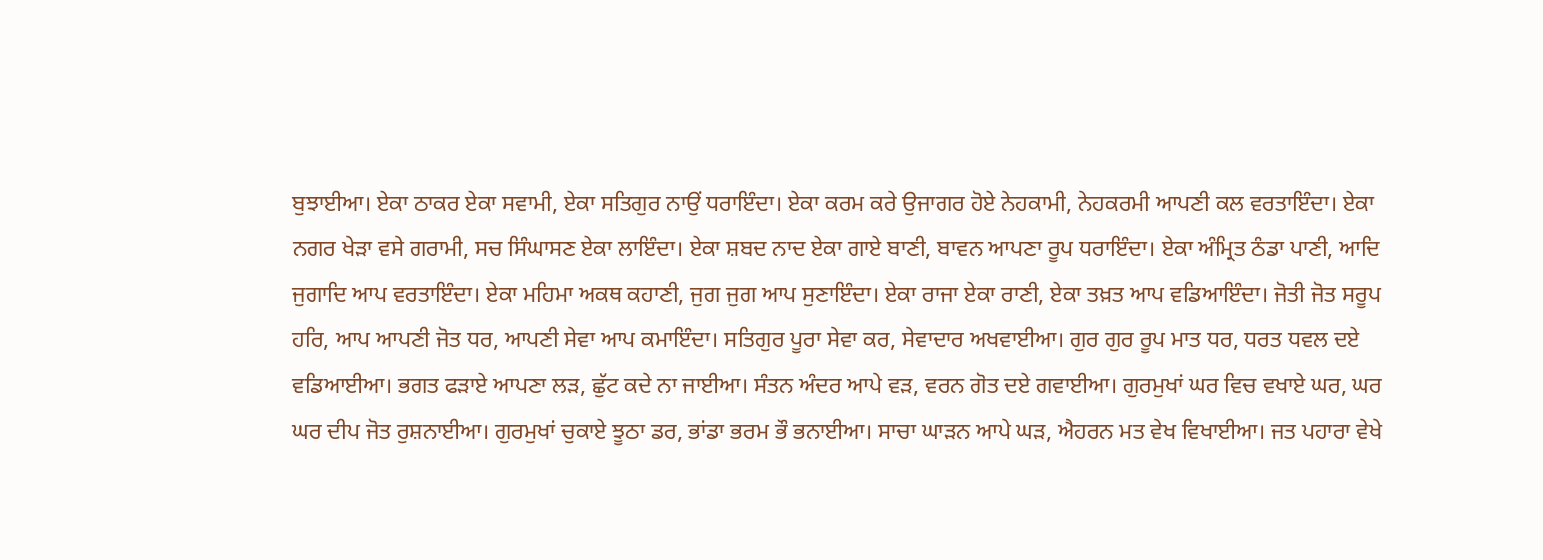ਬੁਝਾਈਆ। ਏਕਾ ਠਾਕਰ ਏਕਾ ਸਵਾਮੀ, ਏਕਾ ਸਤਿਗੁਰ ਨਾਉਂ ਧਰਾਇੰਦਾ। ਏਕਾ ਕਰਮ ਕਰੇ ਉਜਾਗਰ ਹੋਏ ਨੇਹਕਾਮੀ, ਨੇਹਕਰਮੀ ਆਪਣੀ ਕਲ ਵਰਤਾਇੰਦਾ। ਏਕਾ ਨਗਰ ਖੇੜਾ ਵਸੇ ਗਰਾਮੀ, ਸਚ ਸਿੰਘਾਸਣ ਏਕਾ ਲਾਇੰਦਾ। ਏਕਾ ਸ਼ਬਦ ਨਾਦ ਏਕਾ ਗਾਏ ਬਾਣੀ, ਬਾਵਨ ਆਪਣਾ ਰੂਪ ਧਰਾਇੰਦਾ। ਏਕਾ ਅੰਮ੍ਰਿਤ ਠੰਡਾ ਪਾਣੀ, ਆਦਿ ਜੁਗਾਦਿ ਆਪ ਵਰਤਾਇੰਦਾ। ਏਕਾ ਮਹਿਮਾ ਅਕਥ ਕਹਾਣੀ, ਜੁਗ ਜੁਗ ਆਪ ਸੁਣਾਇੰਦਾ। ਏਕਾ ਰਾਜਾ ਏਕਾ ਰਾਣੀ, ਏਕਾ ਤਖ਼ਤ ਆਪ ਵਡਿਆਇੰਦਾ। ਜੋਤੀ ਜੋਤ ਸਰੂਪ ਹਰਿ, ਆਪ ਆਪਣੀ ਜੋਤ ਧਰ, ਆਪਣੀ ਸੇਵਾ ਆਪ ਕਮਾਇੰਦਾ। ਸਤਿਗੁਰ ਪੂਰਾ ਸੇਵਾ ਕਰ, ਸੇਵਾਦਾਰ ਅਖਵਾਈਆ। ਗੁਰ ਗੁਰ ਰੂਪ ਮਾਤ ਧਰ, ਧਰਤ ਧਵਲ ਦਏ ਵਡਿਆਈਆ। ਭਗਤ ਫੜਾਏ ਆਪਣਾ ਲੜ, ਛੁੱਟ ਕਦੇ ਨਾ ਜਾਈਆ। ਸੰਤਨ ਅੰਦਰ ਆਪੇ ਵੜ, ਵਰਨ ਗੋਤ ਦਏ ਗਵਾਈਆ। ਗੁਰਮੁਖਾਂ ਘਰ ਵਿਚ ਵਖਾਏ ਘਰ, ਘਰ ਘਰ ਦੀਪ ਜੋਤ ਰੁਸ਼ਨਾਈਆ। ਗੁਰਮੁਖਾਂ ਚੁਕਾਏ ਝੂਠਾ ਡਰ, ਭਾਂਡਾ ਭਰਮ ਭੌ ਭਨਾਈਆ। ਸਾਚਾ ਘਾੜਨ ਆਪੇ ਘੜ, ਐਹਰਨ ਮਤ ਵੇਖ ਵਿਖਾਈਆ। ਜਤ ਪਹਾਰਾ ਵੇਖੇ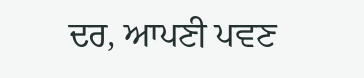ਦਰ, ਆਪਣੀ ਪਵਣ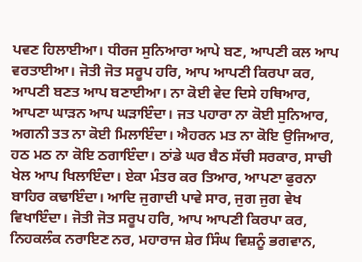ਪਵਣ ਹਿਲਾਈਆ। ਧੀਰਜ ਸੁਨਿਆਰਾ ਆਪੇ ਬਣ, ਆਪਣੀ ਕਲ ਆਪ ਵਰਤਾਈਆ। ਜੋਤੀ ਜੋਤ ਸਰੂਪ ਹਰਿ, ਆਪ ਆਪਣੀ ਕਿਰਪਾ ਕਰ, ਆਪਣੀ ਬਣਤ ਆਪ ਬਣਾਈਆ। ਨਾ ਕੋਈ ਵੇਦ ਦਿਸੇ ਹਥਿਆਰ, ਆਪਣਾ ਘਾੜਨ ਆਪ ਘੜਾਇੰਦਾ। ਜਤ ਪਹਾਰਾ ਨਾ ਕੋਈ ਸੁਨਿਆਰ, ਅਗਨੀ ਤਤ ਨਾ ਕੋਈ ਮਿਲਾਇੰਦਾ। ਐਹਰਨ ਮਤ ਨਾ ਕੋਇ ਉਜਿਆਰ, ਹਠ ਮਠ ਨਾ ਕੋਇ ਠਗਾਇੰਦਾ। ਠਾਂਡੇ ਘਰ ਬੈਠ ਸੱਚੀ ਸਰਕਾਰ, ਸਾਚੀ ਖੇਲ ਆਪ ਖਿਲਾਇੰਦਾ। ਏਕਾ ਮੰਤਰ ਕਰ ਤਿਆਰ, ਆਪਣਾ ਫੁਰਨਾ ਬਾਹਿਰ ਕਢਾਇੰਦਾ। ਆਦਿ ਜੁਗਾਦੀ ਪਾਵੇ ਸਾਰ, ਜੁਗ ਜੁਗ ਵੇਖ ਵਿਖਾਇੰਦਾ। ਜੋਤੀ ਜੋਤ ਸਰੂਪ ਹਰਿ, ਆਪ ਆਪਣੀ ਕਿਰਪਾ ਕਰ, ਨਿਹਕਲੰਕ ਨਰਾਇਣ ਨਰ, ਮਹਾਰਾਜ ਸ਼ੇਰ ਸਿੰਘ ਵਿਸ਼ਨੂੰ ਭਗਵਾਨ,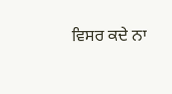ਵਿਸਰ ਕਦੇ ਨਾ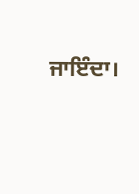ਜਾਇੰਦਾ।